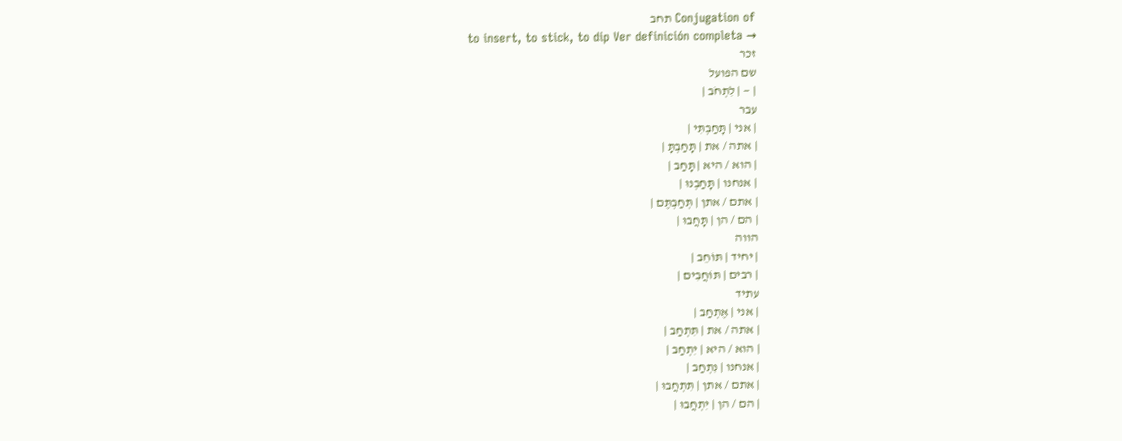Conjugation of תחב
to insert, to stick, to dip Ver definición completa →
זכר
שם הפועל
| — | לִתְחֹב |
עבר
| אני | תָּחַבְתִּי |
| אתה / את | תָּחַבְתָּ |
| הוא / היא | תָּחַב |
| אנחנו | תָּחַבְנוּ |
| אתם / אתן | תְּחַבְתֶּם |
| הם / הן | תָּחֲבוּ |
הווה
| יחיד | תּוֹחֵב |
| רבים | תּוֹחֲבִים |
עתיד
| אני | אֶתְחַב |
| אתה / את | תִּתְחַב |
| הוא / היא | יִתְחַב |
| אנחנו | נִתְחַב |
| אתם / אתן | תִּתְחֲבוּ |
| הם / הן | יִתְחֲבוּ |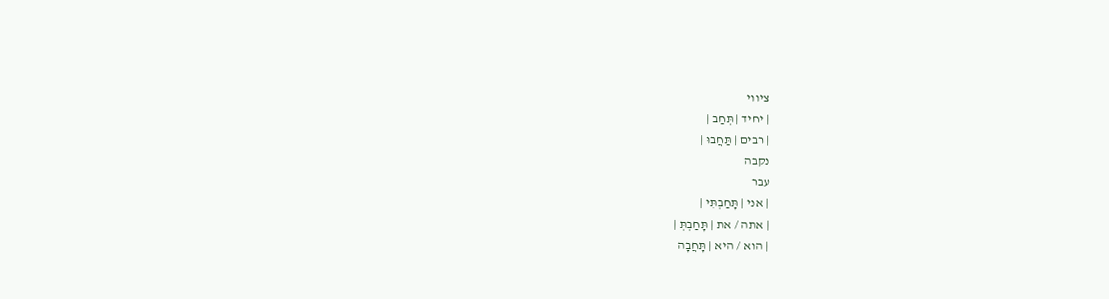ציווי
| יחיד | תְּחַב |
| רבים | תַּחֲבוּ |
נקבה
עבר
| אני | תָּחַבְתִּי |
| אתה / את | תָּחַבְתְּ |
| הוא / היא | תָּחֲבָה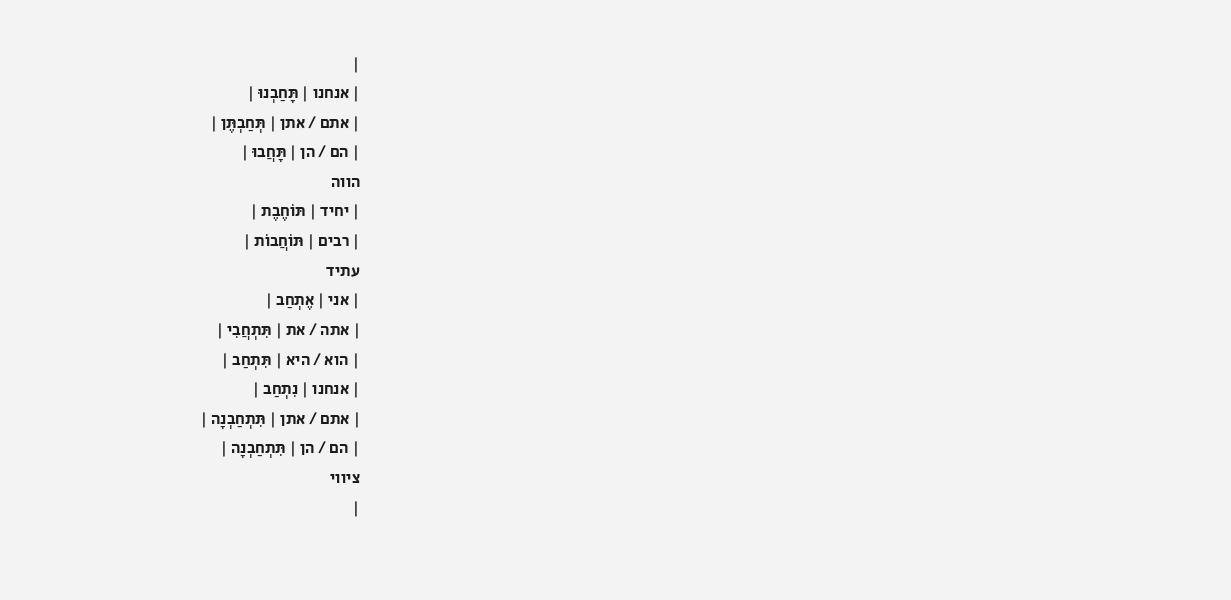|
| אנחנו | תָּחַבְנוּ |
| אתם / אתן | תְּחַבְתֶּן |
| הם / הן | תָּחֲבוּ |
הווה
| יחיד | תּוֹחֶבֶת |
| רבים | תּוֹחֲבוֹת |
עתיד
| אני | אֶתְחַב |
| אתה / את | תִּתְחֲבִי |
| הוא / היא | תִּתְחַב |
| אנחנו | נִתְחַב |
| אתם / אתן | תִּתְחַבְנָה |
| הם / הן | תִּתְחַבְנָה |
ציווי
|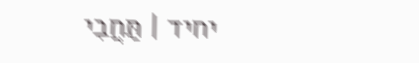יחיד | תַּחֲבִי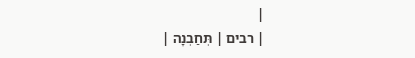|
| רבים | תְּחַבְנָה |